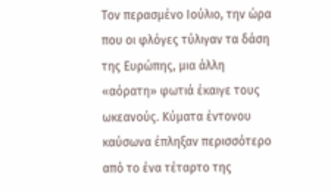Τον περασμένο Ιούλιο, την ώρα που οι φλόγες τύλιγαν τα δάση της Ευρώπης, μια άλλη «αόρατη» φωτιά έκαιγε τους ωκεανούς. Κύματα έντονου καύσωνα έπληξαν περισσότερο από το ένα τέταρτο της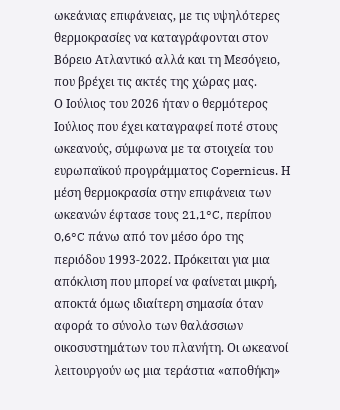ωκεάνιας επιφάνειας, με τις υψηλότερες θερμοκρασίες να καταγράφονται στον Βόρειο Ατλαντικό αλλά και τη Μεσόγειο, που βρέχει τις ακτές της χώρας μας.
Ο Ιούλιος του 2026 ήταν ο θερμότερος Ιούλιος που έχει καταγραφεί ποτέ στους ωκεανούς, σύμφωνα με τα στοιχεία του ευρωπαϊκού προγράμματος Copernicus. Η μέση θερμοκρασία στην επιφάνεια των ωκεανών έφτασε τους 21,1°C, περίπου 0,6°C πάνω από τον μέσο όρο της περιόδου 1993-2022. Πρόκειται για μια απόκλιση που μπορεί να φαίνεται μικρή, αποκτά όμως ιδιαίτερη σημασία όταν αφορά το σύνολο των θαλάσσιων οικοσυστημάτων του πλανήτη. Οι ωκεανοί λειτουργούν ως μια τεράστια «αποθήκη»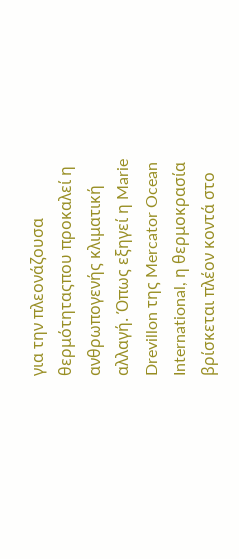για την πλεονάζουσα θερμότηταςπου προκαλεί η ανθρωπογενής κλιματική αλλαγή. Όπως εξηγεί η Marie Drevillon της Mercator Ocean International, η θερμοκρασία βρίσκεται πλέον κοντά στο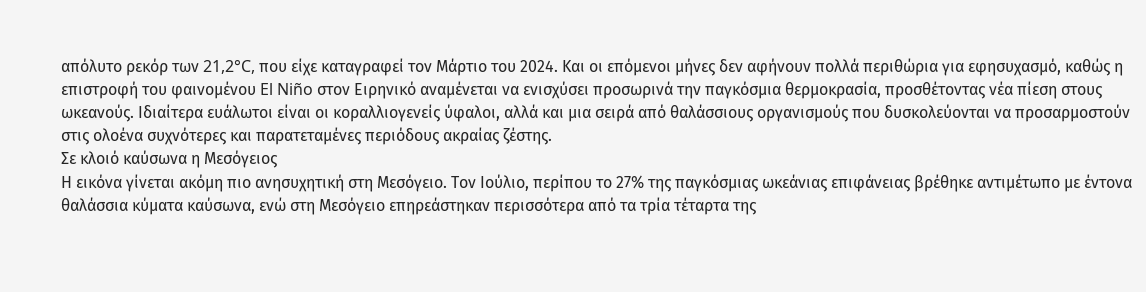απόλυτο ρεκόρ των 21,2°C, που είχε καταγραφεί τον Μάρτιο του 2024. Και οι επόμενοι μήνες δεν αφήνουν πολλά περιθώρια για εφησυχασμό, καθώς η επιστροφή του φαινομένου El Niño στον Ειρηνικό αναμένεται να ενισχύσει προσωρινά την παγκόσμια θερμοκρασία, προσθέτοντας νέα πίεση στους ωκεανούς. Ιδιαίτερα ευάλωτοι είναι οι κοραλλιογενείς ύφαλοι, αλλά και μια σειρά από θαλάσσιους οργανισμούς που δυσκολεύονται να προσαρμοστούν στις ολοένα συχνότερες και παρατεταμένες περιόδους ακραίας ζέστης.
Σε κλοιό καύσωνα η Μεσόγειος
Η εικόνα γίνεται ακόμη πιο ανησυχητική στη Μεσόγειο. Τον Ιούλιο, περίπου το 27% της παγκόσμιας ωκεάνιας επιφάνειας βρέθηκε αντιμέτωπο με έντονα θαλάσσια κύματα καύσωνα, ενώ στη Μεσόγειο επηρεάστηκαν περισσότερα από τα τρία τέταρτα της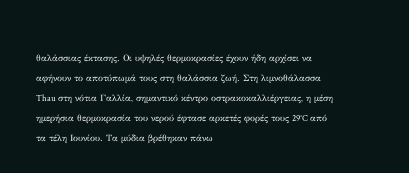θαλάσσιας έκτασης. Οι υψηλές θερμοκρασίες έχουν ήδη αρχίσει να αφήνουν το αποτύπωμά τους στη θαλάσσια ζωή. Στη λιμνοθάλασσα Thau στη νότια Γαλλία, σημαντικό κέντρο οστρακοκαλλιέργειας, η μέση ημερήσια θερμοκρασία του νερού έφτασε αρκετές φορές τους 29°C από τα τέλη Ιουνίου. Τα μύδια βρέθηκαν πάνω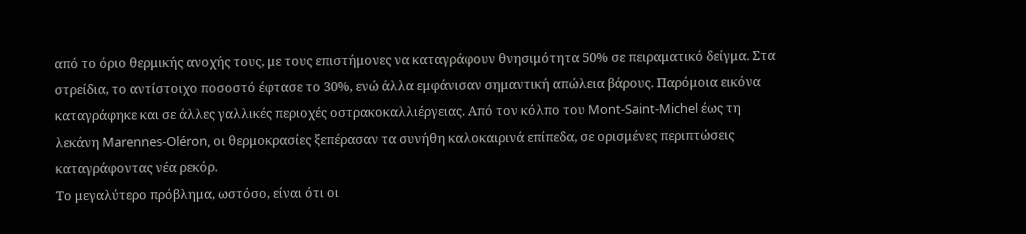από το όριο θερμικής ανοχής τους, με τους επιστήμονες να καταγράφουν θνησιμότητα 50% σε πειραματικό δείγμα. Στα στρείδια, το αντίστοιχο ποσοστό έφτασε το 30%, ενώ άλλα εμφάνισαν σημαντική απώλεια βάρους. Παρόμοια εικόνα καταγράφηκε και σε άλλες γαλλικές περιοχές οστρακοκαλλιέργειας. Από τον κόλπο του Mont-Saint-Michel έως τη λεκάνη Marennes-Oléron, οι θερμοκρασίες ξεπέρασαν τα συνήθη καλοκαιρινά επίπεδα, σε ορισμένες περιπτώσεις καταγράφοντας νέα ρεκόρ.
Το μεγαλύτερο πρόβλημα, ωστόσο, είναι ότι οι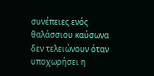συνέπειες ενός θαλάσσιου καύσωνα δεν τελειώνουν όταν υποχωρήσει η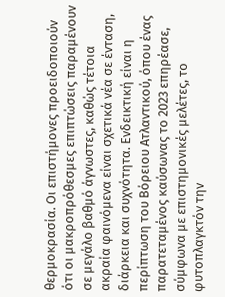θερμοκρασία. Οι επιστήμονες προειδοποιούν ότι οι μακροπρόθεσμες επιπτώσεις παραμένουν σε μεγάλο βαθμό άγνωστες, καθώς τέτοια ακραία φαινόμενα είναι σχετικά νέα σε ένταση, διάρκεια και συχνότητα. Ενδεικτική είναι η περίπτωση του Βόρειου Ατλαντικού, όπου ένας παρατεταμένος καύσωνας το 2023 επηρέασε, σύμφωνα με επιστημονικές μελέτες, το φυτοπλαγκτόν την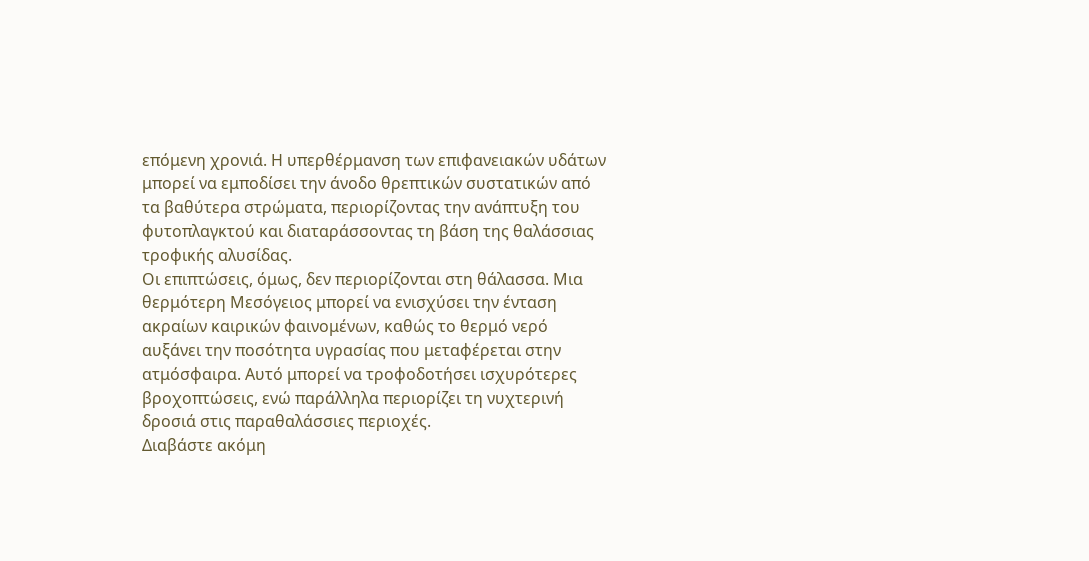επόμενη χρονιά. Η υπερθέρμανση των επιφανειακών υδάτων μπορεί να εμποδίσει την άνοδο θρεπτικών συστατικών από τα βαθύτερα στρώματα, περιορίζοντας την ανάπτυξη του φυτοπλαγκτού και διαταράσσοντας τη βάση της θαλάσσιας τροφικής αλυσίδας.
Οι επιπτώσεις, όμως, δεν περιορίζονται στη θάλασσα. Μια θερμότερη Μεσόγειος μπορεί να ενισχύσει την ένταση ακραίων καιρικών φαινομένων, καθώς το θερμό νερό αυξάνει την ποσότητα υγρασίας που μεταφέρεται στην ατμόσφαιρα. Αυτό μπορεί να τροφοδοτήσει ισχυρότερες βροχοπτώσεις, ενώ παράλληλα περιορίζει τη νυχτερινή δροσιά στις παραθαλάσσιες περιοχές.
Διαβάστε ακόμη